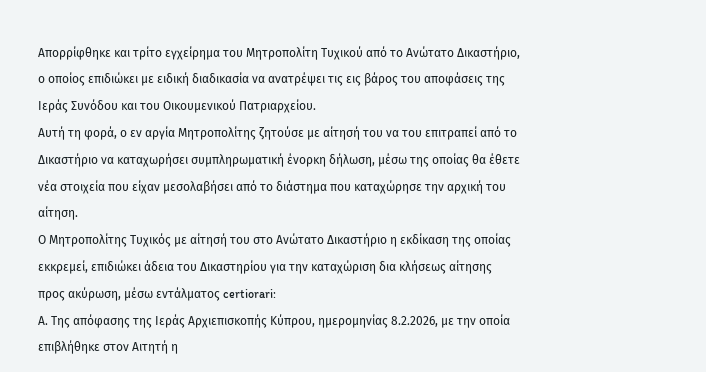Απορρίφθηκε και τρίτο εγχείρημα του Μητροπολίτη Τυχικού από το Ανώτατο Δικαστήριο, ο οποίος επιδιώκει με ειδική διαδικασία να ανατρέψει τις εις βάρος του αποφάσεις της Ιεράς Συνόδου και του Οικουμενικού Πατριαρχείου.
Αυτή τη φορά, ο εν αργία Μητροπολίτης ζητούσε με αίτησή του να του επιτραπεί από το Δικαστήριο να καταχωρήσει συμπληρωματική ένορκη δήλωση, μέσω της οποίας θα έθετε νέα στοιχεία που είχαν μεσολαβήσει από το διάστημα που καταχώρησε την αρχική του αίτηση.
Ο Μητροπολίτης Τυχικός με αίτησή του στο Ανώτατο Δικαστήριο η εκδίκαση της οποίας εκκρεμεί, επιδιώκει άδεια του Δικαστηρίου για την καταχώριση δια κλήσεως αίτησης προς ακύρωση, μέσω εντάλματος certiorari:
Α. Της απόφασης της Ιεράς Αρχιεπισκοπής Κύπρου, ημερομηνίας 8.2.2026, με την οποία επιβλήθηκε στον Αιτητή η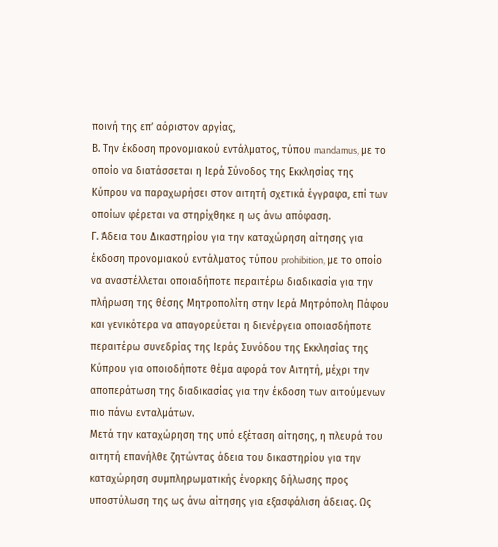ποινή της επ’ αόριστον αργίας,
Β. Την έκδοση προνομιακού εντάλματος, τύπου mandamus, με το οποίο να διατάσσεται η Ιερά Σύνοδος της Εκκλησίας της Κύπρου να παραχωρήσει στον αιτητή σχετικά έγγραφα, επί των οποίων φέρεται να στηρίχθηκε η ως άνω απόφαση.
Γ. Άδεια του Δικαστηρίου για την καταχώρηση αίτησης για έκδοση προνομιακού εντάλματος τύπου prohibition, με το οποίο να αναστέλλεται οποιαδήποτε περαιτέρω διαδικασία για την πλήρωση της θέσης Μητροπολίτη στην Ιερά Μητρόπολη Πάφου και γενικότερα να απαγορεύεται η διενέργεια οποιασδήποτε περαιτέρω συνεδρίας της Ιεράς Συνόδου της Εκκλησίας της Κύπρου για οποιοδήποτε θέμα αφορά τον Αιτητή, μέχρι την αποπεράτωση της διαδικασίας για την έκδοση των αιτούμενων πιο πάνω ενταλμάτων.
Μετά την καταχώρηση της υπό εξέταση αίτησης, η πλευρά του αιτητή επανήλθε ζητώντας άδεια του δικαστηρίου για την καταχώρηση συμπληρωματικής ένορκης δήλωσης προς υποστύλωση της ως άνω αίτησης για εξασφάλιση άδειας. Ως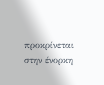προκρίνεται στην ένορκη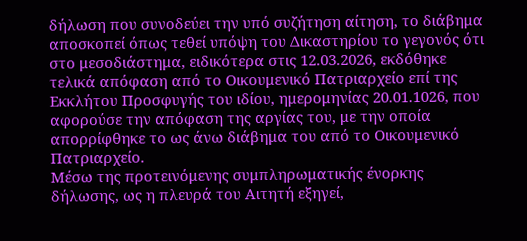δήλωση που συνοδεύει την υπό συζήτηση αίτηση, το διάβημα αποσκοπεί όπως τεθεί υπόψη του Δικαστηρίου το γεγονός ότι στο μεσοδιάστημα, ειδικότερα στις 12.03.2026, εκδόθηκε τελικά απόφαση από το Οικουμενικό Πατριαρχείο επί της Εκκλήτου Προσφυγής του ιδίου, ημερομηνίας 20.01.1026, που αφορούσε την απόφαση της αργίας του, με την οποία απορρίφθηκε το ως άνω διάβημα του από το Οικουμενικό Πατριαρχείο.
Μέσω της προτεινόμενης συμπληρωματικής ένορκης δήλωσης, ως η πλευρά του Αιτητή εξηγεί,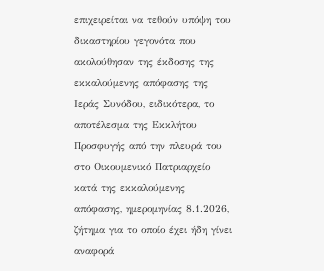επιχειρείται να τεθούν υπόψη του δικαστηρίου γεγονότα που ακολούθησαν της έκδοσης της εκκαλούμενης απόφασης της Ιεράς Συνόδου, ειδικότερα, το αποτέλεσμα της Εκκλήτου Προσφυγής από την πλευρά του στο Οικουμενικό Πατριαρχείο κατά της εκκαλούμενης απόφασης, ημερομηνίας 8.1.2026, ζήτημα για το οποίο έχει ήδη γίνει αναφορά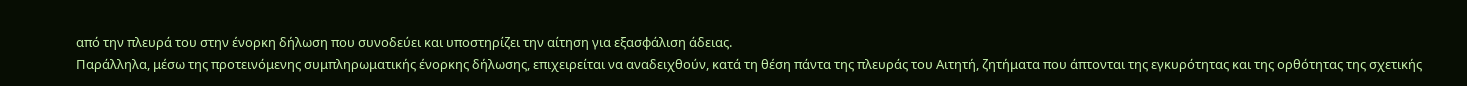από την πλευρά του στην ένορκη δήλωση που συνοδεύει και υποστηρίζει την αίτηση για εξασφάλιση άδειας.
Παράλληλα, μέσω της προτεινόμενης συμπληρωματικής ένορκης δήλωσης, επιχειρείται να αναδειχθούν, κατά τη θέση πάντα της πλευράς του Αιτητή, ζητήματα που άπτονται της εγκυρότητας και της ορθότητας της σχετικής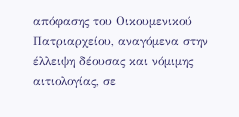απόφασης του Οικουμενικού Πατριαρχείου, αναγόμενα στην έλλειψη δέουσας και νόμιμης αιτιολογίας, σε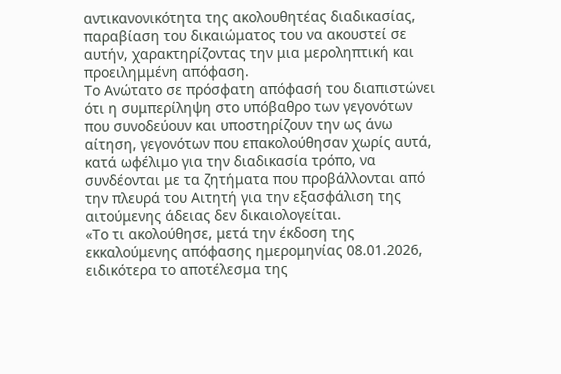αντικανονικότητα της ακολουθητέας διαδικασίας, παραβίαση του δικαιώματος του να ακουστεί σε αυτήν, χαρακτηρίζοντας την μια μεροληπτική και προειλημμένη απόφαση.
Το Ανώτατο σε πρόσφατη απόφασή του διαπιστώνει ότι η συμπερίληψη στο υπόβαθρο των γεγονότων που συνοδεύουν και υποστηρίζουν την ως άνω αίτηση, γεγονότων που επακολούθησαν χωρίς αυτά, κατά ωφέλιμο για την διαδικασία τρόπο, να συνδέονται με τα ζητήματα που προβάλλονται από την πλευρά του Αιτητή για την εξασφάλιση της αιτούμενης άδειας δεν δικαιολογείται.
«Το τι ακολούθησε, μετά την έκδοση της εκκαλούμενης απόφασης ημερομηνίας 08.01.2026, ειδικότερα το αποτέλεσμα της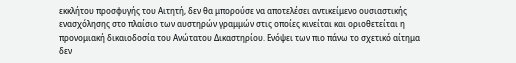εκκλήτου προσφυγής του Αιτητή, δεν θα μπορούσε να αποτελέσει αντικείμενο ουσιαστικής ενασχόλησης στο πλαίσιο των αυστηρών γραμμών στις οποίες κινείται και οριοθετείται η προνομιακή δικαιοδοσία του Ανώτατου Δικαστηρίου. Ενόψει των πιο πάνω το σχετικό αίτημα δεν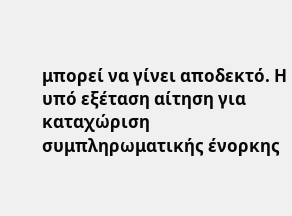μπορεί να γίνει αποδεκτό. Η υπό εξέταση αίτηση για καταχώριση συμπληρωματικής ένορκης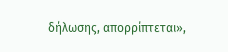δήλωσης, απορρίπτεται»,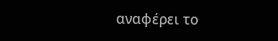αναφέρει το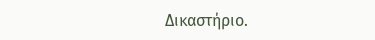Δικαστήριο.